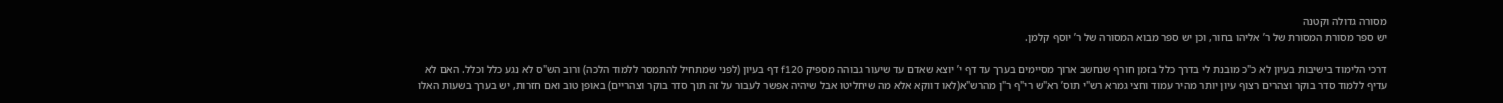מסורה גדולה וקטנה
יש ספר מסורת המסורת של ר’ אליהו בחור, וכן יש ספר מבוא המסורה של ר’ יוסף קלמן.

דרכי הלימוד בישיבות בעיון לא כ"כ מובנת לי בדרך כלל בזמן חורף שנחשב ארוך מסיימים בערך עד דף י’ יוצא שאדם עד שיעור גבוהה מספיק f120 דף בעיון (לפני שמתחיל להתמסר ללמוד הלכה) ורוב הש"ס לא נגע כלל וכלל. האם לא עדיף ללמוד סדר בוקר וצהרים רצוף עיון יותר מהיר עמוד וחצי גמרא רש"י תוס’ רא"ש רי"ף ר"ן מהרש"א(לאו דווקא אלא מה שיחליטו אבל שיהיה אפשר לעבור על זה תוך סדר בוקר וצהריים) באופן טוב ואם חזרות, יש בערך בשעות האלו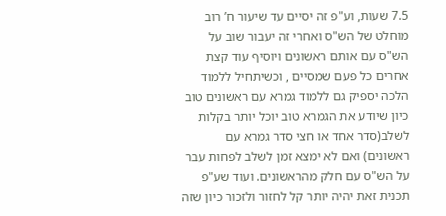7.5 שעות, וע"פ זה יסיים עד שיעור ח’ רוב מוחלט של הש"ס ואחרי זה יעבור שוב על הש"ס עם אותם ראשונים ויוסיף עוד קצת אחרים כל פעם שמסיים , וכשיתחיל ללמוד הלכה יספיק גם ללמוד גמרא עם ראשונים טוב כיון שיודע את הגמרא טוב יוכל יותר בקלות לשלב(סדר אחד או חצי סדר גמרא עם ראשונים) ואם לא ימצא זמן לשלב לפחות עבר על הש"ס עם חלק מהראשונים. ועוד שע"פ תכנית זאת יהיה יותר קל לחזור ולזכור כיון שזה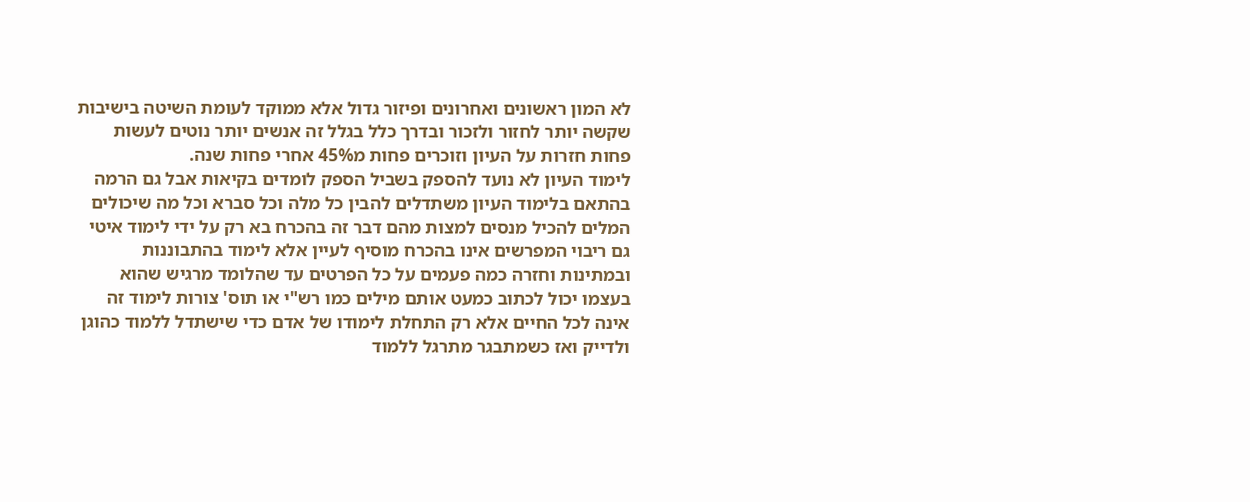לא המון ראשונים ואחרונים ופיזור גדול אלא ממוקד לעומת השיטה בישיבות שקשה יותר לחזור ולזכור ובדרך כלל בגלל זה אנשים יותר נוטים לעשות פחות חזרות על העיון וזוכרים פחות מ45% אחרי פחות שנה.
לימוד העיון לא נועד להספק בשביל הספק לומדים בקיאות אבל גם הרמה בהתאם בלימוד העיון משתדלים להבין כל מלה וכל סברא וכל מה שיכולים המלים להכיל מנסים למצות מהם דבר זה בהכרח בא רק על ידי לימוד איטי גם ריבוי המפרשים אינו בהכרח מוסיף לעיין אלא לימוד בהתבוננות ובמתינות וחזרה כמה פעמים על כל הפרטים עד שהלומד מרגיש שהוא בעצמו יכול לכתוב כמעט אותם מילים כמו רש"י או תוס' צורות לימוד זה אינה לכל החיים אלא רק התחלת לימודו של אדם כדי שישתדל ללמוד כהוגן ולדייק ואז כשמתבגר מתרגל ללמוד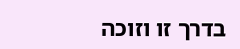בדרך זו וזוכה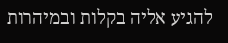להגיע אליה בקלות ובמיהרות